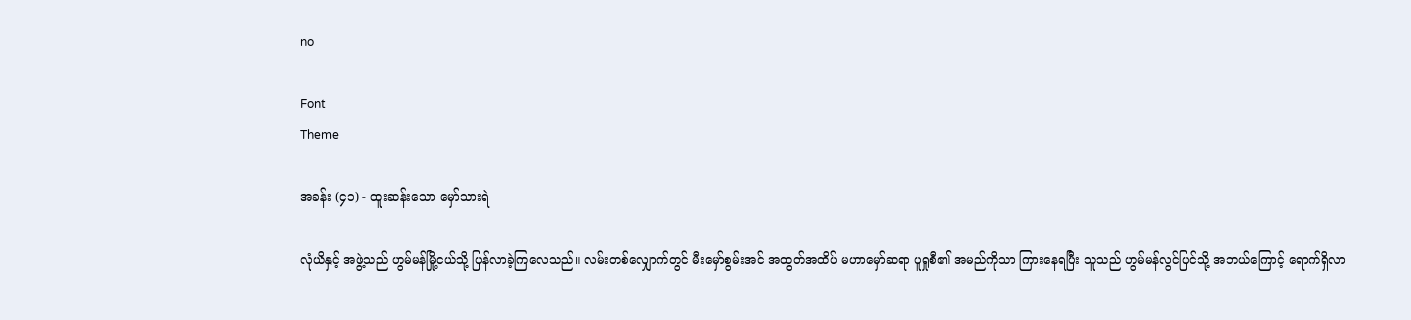no

Font
Theme

အခန်း (၄၁) - ထူးဆန်းသော မှော်သားရဲ

လုံယိနှင့် အဖွဲ့သည် ဟွမ်မန်မြို့ငယ်သို့ ပြန်လာခဲ့ကြလေသည်။ လမ်းတစ်လျှောက်တွင် မီးမှော်စွမ်းအင် အထွတ်အထိပ် မဟာမှော်ဆရာ ပူရှုစီ၏ အမည်ကိုသာ ကြားနေရပြီး သူသည် ဟွမ်မန်လွင်ပြင်သို့ အဘယ်ကြောင့် ရောက်ရှိလာ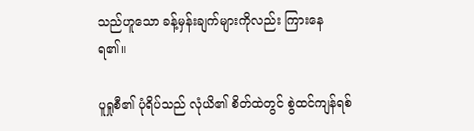သည်ဟူသော ခန့်မှန်းချက်များကိုလည်း ကြားနေရ၏။

ပူရှုစီ၏ ပုံရိပ်သည် လုံယိ၏ စိတ်ထဲတွင် စွဲထင်ကျန်ရစ်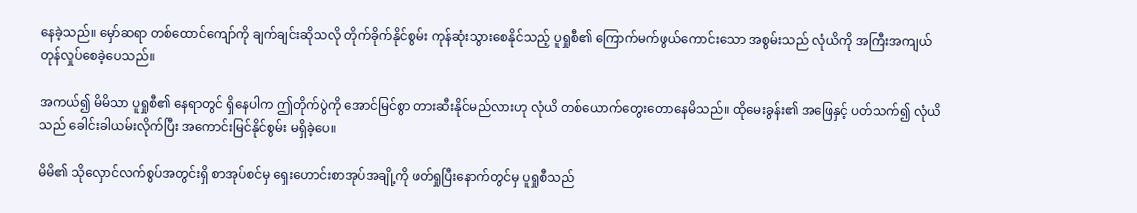နေခဲ့သည်။ မှော်ဆရာ တစ်ထောင်ကျော်ကို ချက်ချင်းဆိုသလို တိုက်ခိုက်နိုင်စွမ်း ကုန်ဆုံးသွားစေနိုင်သည့် ပူရှုစီ၏ ကြောက်မက်ဖွယ်ကောင်းသော အစွမ်းသည် လုံယိကို အကြီးအကျယ် တုန်လှုပ်စေခဲ့ပေသည်။

အကယ်၍ မိမိသာ ပူရှုစီ၏ နေရာတွင် ရှိနေပါက ဤတိုက်ပွဲကို အောင်မြင်စွာ တားဆီးနိုင်မည်လားဟု လုံယိ တစ်ယောက်တွေးတောနေမိသည်။ ထိုမေးခွန်း၏ အဖြေနှင့် ပတ်သက်၍ လုံယိသည် ခေါင်းခါယမ်းလိုက်ပြီး အကောင်းမြင်နိုင်စွမ်း မရှိခဲ့ပေ။

မိမိ၏ သိုလှောင်လက်စွပ်အတွင်းရှိ စာအုပ်စင်မှ ရှေးဟောင်းစာအုပ်အချို့ကို ဖတ်ရှုပြီးနောက်တွင်မှ ပူရှုစီသည်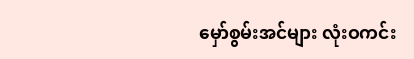မှော်စွမ်းအင်များ လုံးဝကင်း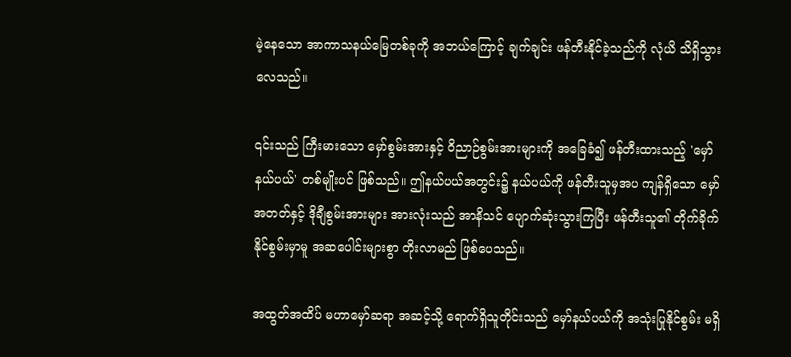မဲ့နေသော အာကာသနယ်မြေတစ်ခုကို အဘယ်ကြောင့် ချက်ချင်း ဖန်တီးနိုင်ခဲ့သည်ကို လုံယိ သိရှိသွားလေသည်။

၎င်းသည် ကြီးမားသော မှော်စွမ်းအားနှင့် ဝိညာဉ်စွမ်းအားများကို အခြေခံ၍ ဖန်တီးထားသည့် 'မှော်နယ်ပယ်' တစ်မျိုးပင် ဖြစ်သည်။ ဤနယ်ပယ်အတွင်း၌ နယ်ပယ်ကို ဖန်တီးသူမှအပ ကျန်ရှိသော မှော်အတတ်နှင့် ဒိုချီစွမ်းအားများ အားလုံးသည် အာနိသင် ပျောက်ဆုံးသွားကြပြီး ဖန်တီးသူ၏ တိုက်ခိုက်နိုင်စွမ်းမှာမူ အဆပေါင်းများစွာ တိုးလာမည် ဖြစ်ပေသည်။

အထွတ်အထိပ် မဟာမှော်ဆရာ အဆင့်သို့ ရောက်ရှိသူတိုင်းသည် မှော်နယ်ပယ်ကို အသုံးပြုနိုင်စွမ်း မရှိ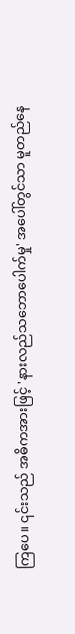ကြပေ။ ၎င်းသည် အဓိကအားဖြင့် 'နားလည်သဘောပေါက်မှု' အပေါ်တွင်သာ မူတည်နေ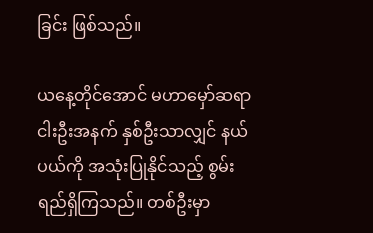ခြင်း ဖြစ်သည်။

ယနေ့တိုင်အောင် မဟာမှော်ဆရာ ငါးဦးအနက် နှစ်ဦးသာလျှင် နယ်ပယ်ကို အသုံးပြုနိုင်သည့် စွမ်းရည်ရှိကြသည်။ တစ်ဦးမှာ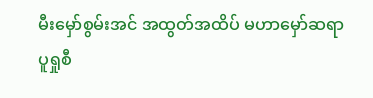မီးမှော်စွမ်းအင် အထွတ်အထိပ် မဟာမှော်ဆရာ ပူရှုစီ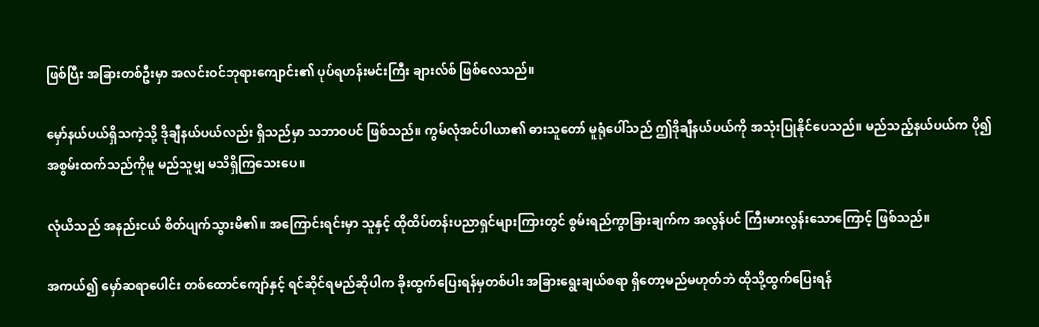ဖြစ်ပြီး အခြားတစ်ဦးမှာ အလင်းဝင်ဘုရားကျောင်း၏ ပုပ်ရဟန်းမင်းကြီး ချားလ်စ် ဖြစ်လေသည်။

မှော်နယ်ပယ်ရှိသကဲ့သို့ ဒိုချီနယ်ပယ်လည်း ရှိသည်မှာ သဘာဝပင် ဖြစ်သည်။ ကွမ်လုံအင်ပါယာ၏ ဓားသူတော် မူရုံပေါ်သည် ဤဒိုချီနယ်ပယ်ကို အသုံးပြုနိုင်ပေသည်။ မည်သည့်နယ်ပယ်က ပို၍ အစွမ်းထက်သည်ကိုမူ မည်သူမျှ မသိရှိကြသေးပေ။

လုံယိသည် အနည်းငယ် စိတ်ပျက်သွားမိ၏။ အကြောင်းရင်းမှာ သူနှင့် ထိုထိပ်တန်းပညာရှင်များကြားတွင် စွမ်းရည်ကွာခြားချက်က အလွန်ပင် ကြီးမားလွန်းသောကြောင့် ဖြစ်သည်။

အကယ်၍ မှော်ဆရာပေါင်း တစ်ထောင်ကျော်နှင့် ရင်ဆိုင်ရမည်ဆိုပါက ခိုးထွက်ပြေးရန်မှတစ်ပါး အခြားရွေးချယ်စရာ ရှိတော့မည်မဟုတ်ဘဲ ထိုသို့ထွက်ပြေးရန်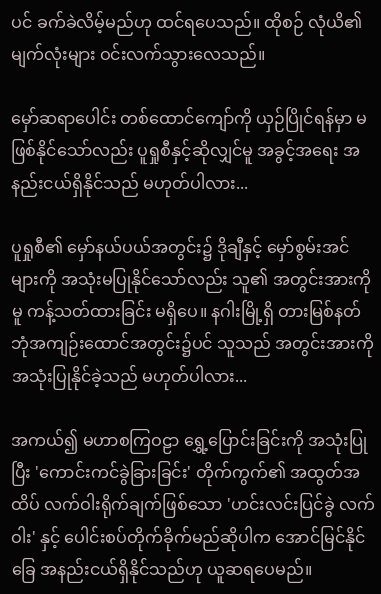ပင် ခက်ခဲလိမ့်မည်ဟု ထင်ရပေသည်။ ထိုစဉ် လုံယိ၏ မျက်လုံးများ ဝင်းလက်သွားလေသည်။

မှော်ဆရာပေါင်း တစ်ထောင်ကျော်ကို ယှဉ်ပြိုင်ရန်မှာ မဖြစ်နိုင်သော်လည်း ပူရှုစီနှင့်ဆိုလျှင်မူ အခွင့်အရေး အနည်းငယ်ရှိနိုင်သည် မဟုတ်ပါလား...

ပူရှုစီ၏ မှော်နယ်ပယ်အတွင်း၌ ဒိုချီနှင့် မှော်စွမ်းအင်များကို အသုံးမပြုနိုင်သော်လည်း သူ၏ အတွင်းအားကိုမူ ကန့်သတ်ထားခြင်း မရှိပေ။ နဂါးမြို့ရှိ တားမြစ်နတ်ဘုံအကျဉ်းထောင်အတွင်း၌ပင် သူသည် အတွင်းအားကို အသုံးပြုနိုင်ခဲ့သည် မဟုတ်ပါလား...

အကယ်၍ မဟာစကြဝဠာ ရွှေ့ပြောင်းခြင်းကို အသုံးပြုပြီး 'ကောင်းကင်ခွဲခြားခြင်း' တိုက်ကွက်၏ အထွတ်အထိပ် လက်ဝါးရိုက်ချက်ဖြစ်သော 'ဟင်းလင်းပြင်ခွဲ လက်ဝါး' နှင့် ပေါင်းစပ်တိုက်ခိုက်မည်ဆိုပါက အောင်မြင်နိုင်ခြေ အနည်းငယ်ရှိနိုင်သည်ဟု ယူဆရပေမည်။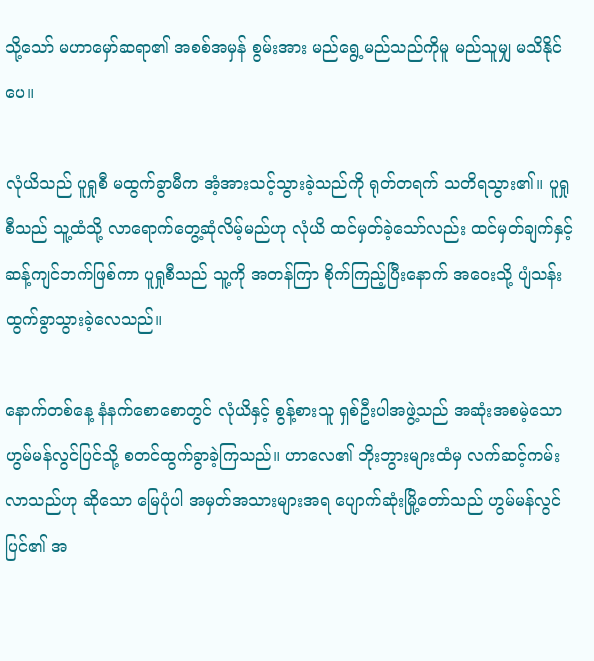သို့သော် မဟာမှော်ဆရာ၏ အစစ်အမှန် စွမ်းအား မည်ရွေ့မည်သည်ကိုမူ မည်သူမျှ မသိနိုင်ပေ။

လုံယိသည် ပူရှုစီ မထွက်ခွာမီက အံ့အားသင့်သွားခဲ့သည်ကို ရုတ်တရက် သတိရသွား၏။ ပူရှုစီသည် သူ့ထံသို့ လာရောက်တွေ့ဆုံလိမ့်မည်ဟု လုံယိ ထင်မှတ်ခဲ့သော်လည်း ထင်မှတ်ချက်နှင့် ဆန့်ကျင်ဘက်ဖြစ်ကာ ပူရှုစီသည် သူ့ကို အတန်ကြာ စိုက်ကြည့်ပြီးနောက် အဝေးသို့ ပျံသန်းထွက်ခွာသွားခဲ့လေသည်။

နောက်တစ်နေ့ နံနက်စောစောတွင် လုံယိနှင့် စွန့်စားသူ ရှစ်ဦးပါအဖွဲ့သည် အဆုံးအစမဲ့သော ဟွမ်မန်လွင်ပြင်သို့ စတင်ထွက်ခွာခဲ့ကြသည်။ ဟာလေ၏ ဘိုးဘွားများထံမှ လက်ဆင့်ကမ်းလာသည်ဟု ဆိုသော မြေပုံပါ အမှတ်အသားများအရ ပျောက်ဆုံးမြို့တော်သည် ဟွမ်မန်လွင်ပြင်၏ အ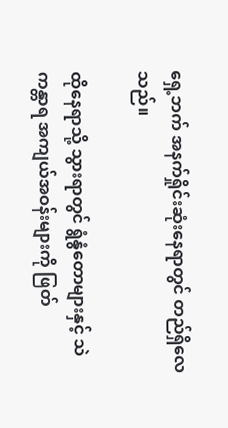ရှေ့ဘက် အနက်ရှိုင်းဆုံးနေရာတွင် တည်ရှိလေသည်။

ထိုနေရာသို့ သွားရာတွင် ရွံနွံတောများနှင့် သဲကန္တာရ အကျယ်အဝန်းများကို ဖြတ်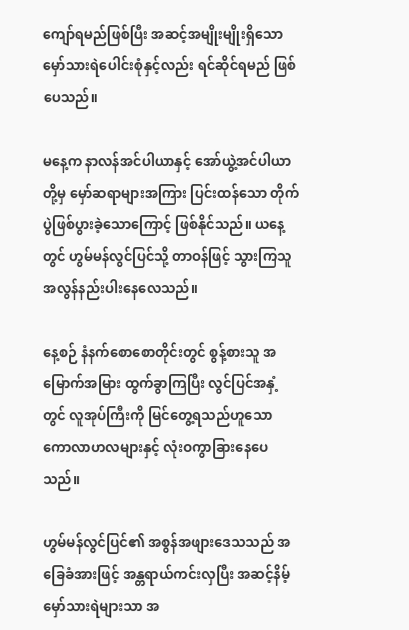ကျော်ရမည်ဖြစ်ပြီး အဆင့်အမျိုးမျိုးရှိသော မှော်သားရဲပေါင်းစုံနှင့်လည်း ရင်ဆိုင်ရမည် ဖြစ်ပေသည်။

မနေ့က နာလန်အင်ပါယာနှင့် အော်ယွဲ့အင်ပါယာတို့မှ မှော်ဆရာများအကြား ပြင်းထန်သော တိုက်ပွဲဖြစ်ပွားခဲ့သောကြောင့် ဖြစ်နိုင်သည်။ ယနေ့တွင် ဟွမ်မန်လွင်ပြင်သို့ တာဝန်ဖြင့် သွားကြသူ အလွန်နည်းပါးနေလေသည်။

နေ့စဉ် နံနက်စောစောတိုင်းတွင် စွန့်စားသူ အမြောက်အမြား ထွက်ခွာကြပြီး လွင်ပြင်အနှံ့တွင် လူအုပ်ကြီးကို မြင်တွေ့ရသည်ဟူသော ကောလာဟလများနှင့် လုံးဝကွာခြားနေပေသည်။

ဟွမ်မန်လွင်ပြင်၏ အစွန်အဖျားဒေသသည် အခြေခံအားဖြင့် အန္တရာယ်ကင်းလှပြီး အဆင့်နိမ့်မှော်သားရဲများသာ အ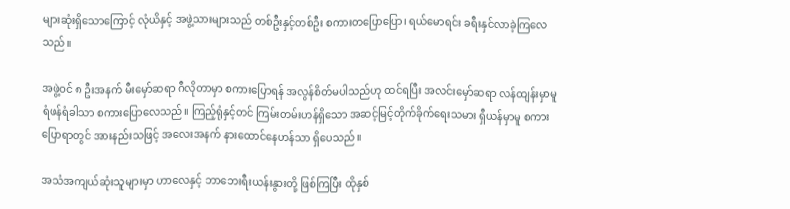များဆုံးရှိသောကြောင့် လုံယိနှင့် အဖွဲ့သားများသည် တစ်ဦးနှင့်တစ်ဦး စကားတပြောပြော၊ ရယ်မောရင်း ခရီးနှင်လာခဲ့ကြလေသည်။

အဖွဲ့ဝင် ၈ ဦးအနက် မီးမှော်ဆရာ ဂီလိုတာမှာ စကားပြောရန် အလွန်စိတ်မပါသည်ဟု ထင်ရပြီး အလင်းမှော်ဆရာ လန်ထျန်းမှာမူ ရံဖန်ရံခါသာ စကားပြောလေသည်။ ကြည့်ရုံနှင့်တင် ကြမ်းတမ်းဟန်ရှိသော အဆင့်မြင့်တိုက်ခိုက်ရေးသမား ရှီယန်မှာမူ စကားပြောရာတွင် အားနည်းသဖြင့် အလေးအနက် နားထောင်နေဟန်သာ ရှိပေသည်။

အသံအကျယ်ဆုံးသူများမှာ ဟာလေနှင့် ဘာဘေးရီးယန်းနွားတို့ ဖြစ်ကြပြီး ထိုနှစ်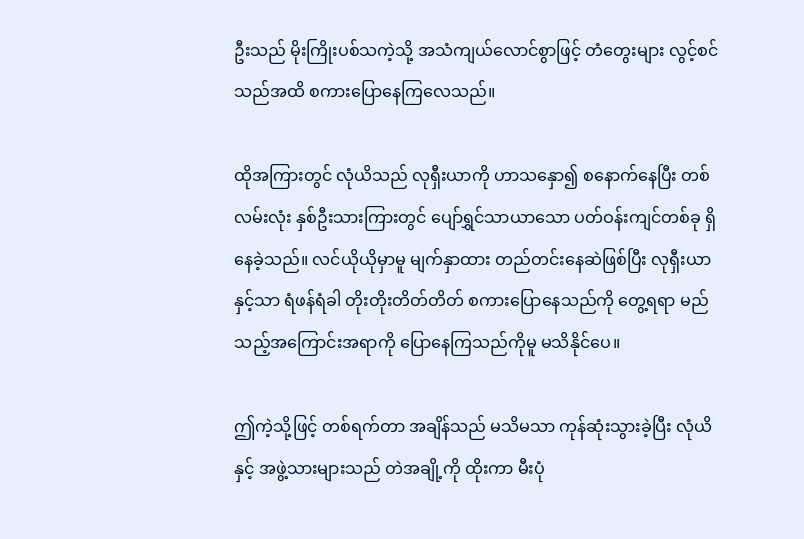ဦးသည် မိုးကြိုးပစ်သကဲ့သို့ အသံကျယ်လောင်စွာဖြင့် တံတွေးများ လွင့်စင်သည်အထိ စကားပြောနေကြလေသည်။

ထိုအကြားတွင် လုံယိသည် လုရှီးယာကို ဟာသနှော၍ စနောက်နေပြီး တစ်လမ်းလုံး နှစ်ဦးသားကြားတွင် ပျော်ရွှင်သာယာသော ပတ်ဝန်းကျင်တစ်ခု ရှိနေခဲ့သည်။ လင်ယိုယိုမှာမူ မျက်နှာထား တည်တင်းနေဆဲဖြစ်ပြီး လုရှီးယာနှင့်သာ ရံဖန်ရံခါ တိုးတိုးတိတ်တိတ် စကားပြောနေသည်ကို တွေ့ရရာ မည်သည့်အကြောင်းအရာကို ပြောနေကြသည်ကိုမူ မသိနိုင်ပေ။

ဤကဲ့သို့ဖြင့် တစ်ရက်တာ အချိန်သည် မသိမသာ ကုန်ဆုံးသွားခဲ့ပြီး လုံယိနှင့် အဖွဲ့သားများသည် တဲအချို့ကို ထိုးကာ မီးပုံ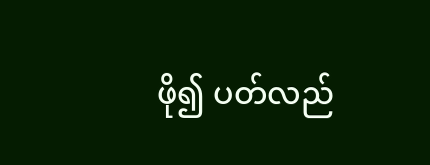ဖို၍ ပတ်လည်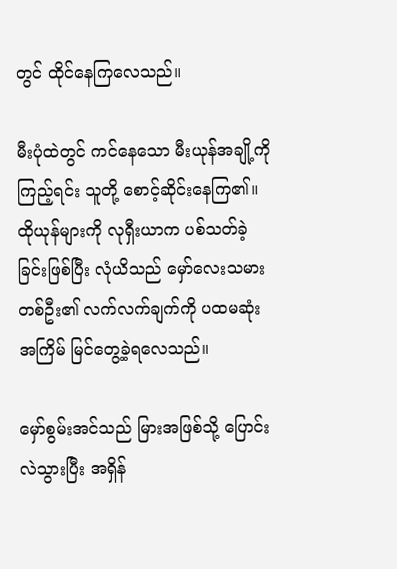တွင် ထိုင်နေကြလေသည်။

မီးပုံထဲတွင် ကင်နေသော မီးယုန်အချို့ကို ကြည့်ရင်း သူတို့ စောင့်ဆိုင်းနေကြ၏။ ထိုယုန်များကို လုရှီးယာက ပစ်သတ်ခဲ့ခြင်းဖြစ်ပြီး လုံယိသည် မှော်လေးသမားတစ်ဦး၏ လက်လက်ချက်ကို ပထမဆုံးအကြိမ် မြင်တွေ့ခဲ့ရလေသည်။

မှော်စွမ်းအင်သည် မြားအဖြစ်သို့ ပြောင်းလဲသွားပြီး အရှိန်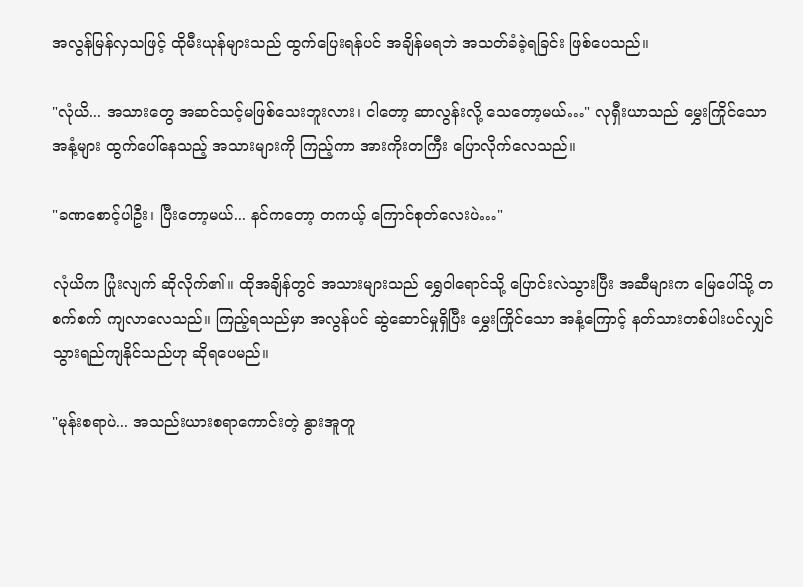အလွန်မြန်လှသဖြင့် ထိုမီးယုန်များသည် ထွက်ပြေးရန်ပင် အချိန်မရဘဲ အသတ်ခံခဲ့ရခြင်း ဖြစ်ပေသည်။

"လုံယိ... အသားတွေ အဆင်သင့်မဖြစ်သေးဘူးလား၊ ငါတော့ ဆာလွန်းလို့ သေတော့မယ်…" လုရှီးယာသည် မွှေးကြိုင်သော အနံ့များ ထွက်ပေါ်နေသည့် အသားများကို ကြည့်ကာ အားကိုးတကြီး ပြောလိုက်လေသည်။

"ခဏစောင့်ပါဦး၊ ပြီးတော့မယ်... နင်ကတော့ တကယ့် ကြောင်စုတ်လေးပဲ…"

လုံယိက ပြုံးလျက် ဆိုလိုက်၏။ ထိုအချိန်တွင် အသားများသည် ရွှေဝါရောင်သို့ ပြောင်းလဲသွားပြီး အဆီများက မြေပေါ်သို့ တစက်စက် ကျလာလေသည်။ ကြည့်ရသည်မှာ အလွန်ပင် ဆွဲဆောင်မှုရှိပြီး မွှေးကြိုင်သော အနံ့ကြောင့် နတ်သားတစ်ပါးပင်လျှင် သွားရည်ကျနိုင်သည်ဟု ဆိုရပေမည်။

"မုန်းစရာပဲ... အသည်းယားစရာကောင်းတဲ့ နွားအူတူ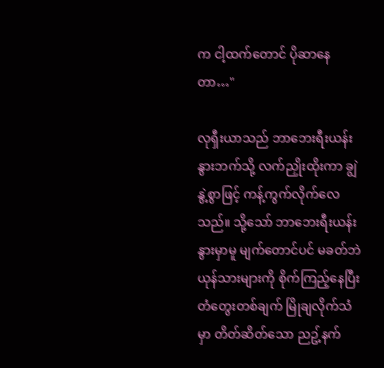က ငါ့ထက်တောင် ပိုဆာနေတာ…"

လုရှီးယာသည် ဘာဘေးရီးယန်းနွားဘက်သို့ လက်ညှိုးထိုးကာ ချွဲနွဲ့စွာဖြင့် ကန့်ကွက်လိုက်လေသည်။ သို့သော် ဘာဘေးရီးယန်းနွားမှာမူ မျက်တောင်ပင် မခတ်ဘဲ ယုန်သားများကို စိုက်ကြည့်နေပြီး တံတွေးတစ်ချက် မြိုချလိုက်သံမှာ တိတ်ဆိတ်သော ညဥ့်နက်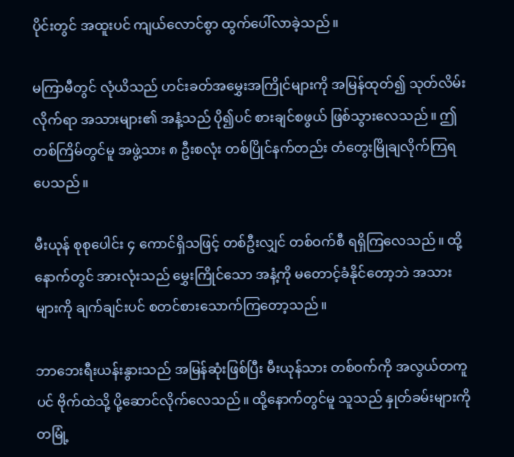ပိုင်းတွင် အထူးပင် ကျယ်လောင်စွာ ထွက်ပေါ်လာခဲ့သည်။

မကြာမီတွင် လုံယိသည် ဟင်းခတ်အမွှေးအကြိုင်များကို အမြန်ထုတ်၍ သုတ်လိမ်းလိုက်ရာ အသားများ၏ အနံ့သည် ပို၍ပင် စားချင်စဖွယ် ဖြစ်သွားလေသည်။ ဤတစ်ကြိမ်တွင်မူ အဖွဲ့သား ၈ ဦးစလုံး တစ်ပြိုင်နက်တည်း တံတွေးမြိုချလိုက်ကြရပေသည်။

မီးယုန် စုစုပေါင်း ၄ ကောင်ရှိသဖြင့် တစ်ဦးလျှင် တစ်ဝက်စီ ရရှိကြလေသည်။ ထို့နောက်တွင် အားလုံးသည် မွှေးကြိုင်သော အနံ့ကို မတောင့်ခံနိုင်တော့ဘဲ အသားများကို ချက်ချင်းပင် စတင်စားသောက်ကြတော့သည်။

ဘာဘေးရီးယန်းနွားသည် အမြန်ဆုံးဖြစ်ပြီး မီးယုန်သား တစ်ဝက်ကို အလွယ်တကူပင် ဗိုက်ထဲသို့ ပို့ဆောင်လိုက်လေသည်။ ထို့နောက်တွင်မူ သူသည် နှုတ်ခမ်းများကို တမြုံ့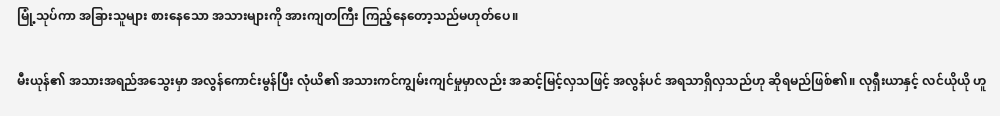မြုံ့သုပ်ကာ အခြားသူများ စားနေသော အသားများကို အားကျတကြီး ကြည့်နေတော့သည်မဟုတ်ပေ။

မီးယုန်၏ အသားအရည်အသွေးမှာ အလွန်ကောင်းမွန်ပြီး လုံယိ၏ အသားကင်ကျွမ်းကျင်မှုမှာလည်း အဆင့်မြင့်လှသဖြင့် အလွန်ပင် အရသာရှိလှသည်ဟု ဆိုရမည်ဖြစ်၏။ လုရှီးယာနှင့် လင်ယိုယို ဟူ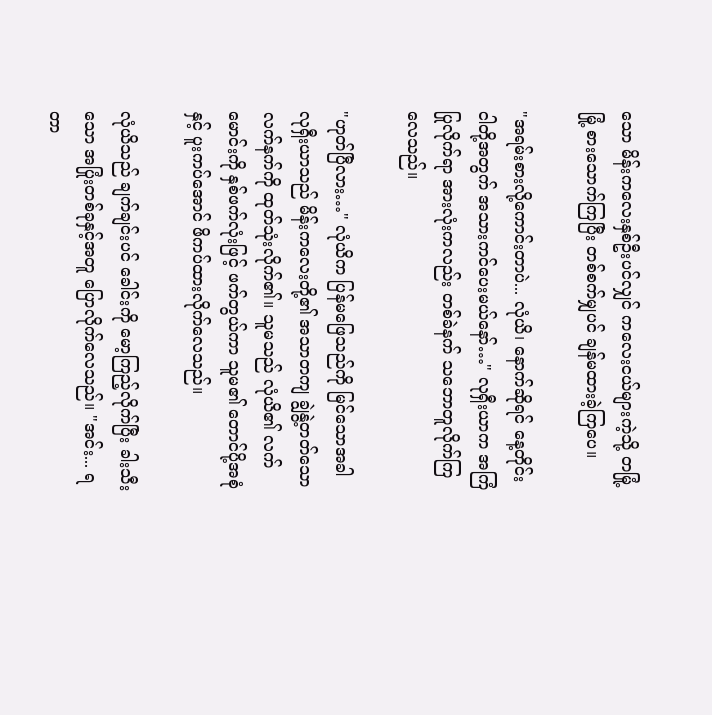သော မိန်းကလေးနှစ်ဦးပင်လျှင် ကလေးငယ်များကဲ့သို့ တမြုံ့မြုံ့ စားသောက်ကြပြီး တစ်စက်မျှပင် ချန်မထားခဲ့ကြပေ။

"အရမ်းစားလို့ကောင်းတာပဲ... လုံယိ၊ နောက်ဆိုရင် နေ့တိုင်း ငါတို့အတွက် အသားကင်ပေးမယ်နော်…" လုရှီးယာက အကြံပြုလိုက်ရာ အားလုံးကလည်း တစ်ခဲနက် သဘောတူလိုက်ကြလေသည်။

"ဟုတ်ပြီလား…" လုံယိက ပြန်မဖြေသည်ကို မြင်သောအခါ လုရှီးယာသည် မိန်းကလေးတို့၏ အသာတကျ ချွဲနွဲ့တတ်သော လက်နက်ကို ထုတ်သုံးလိုက်၏။ သူမသည် လုံယိ၏ လက်မောင်းကို နှစ်ဖက်လုံးဖြင့် ဖက်တွယ်ကာ သူမ၏ တောင်ပို့အစုံနှင့် ပူးကပ်အောင် ဖိကပ်ထားလိုက်လေသည်။

လုံယိသည် ချက်ချင်းပင် ခေါင်းကို မော့ကြည့်လိုက်ပြီး ခါးသီးသော အပြုံးတစ်ခုနှင့်အတူ ပြောလိုက်လေသည်။ "အင်း... ရတာ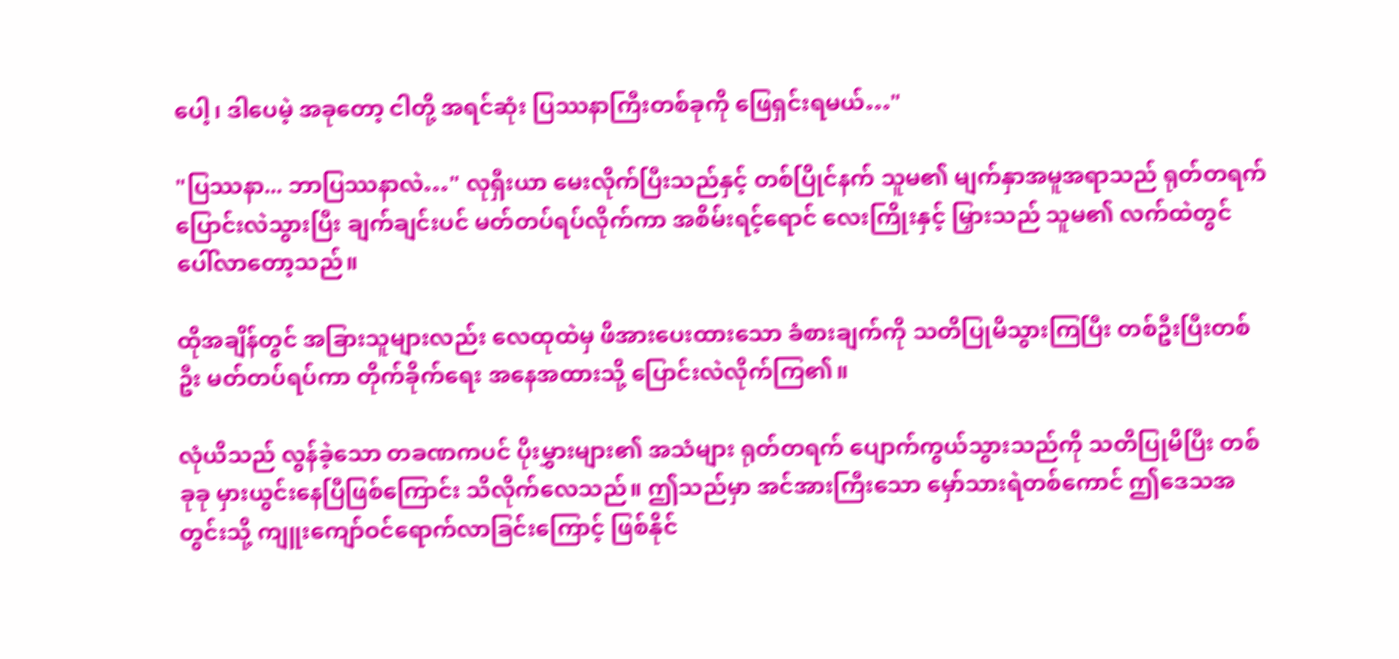ပေါ့၊ ဒါပေမဲ့ အခုတော့ ငါတို့ အရင်ဆုံး ပြဿနာကြီးတစ်ခုကို ဖြေရှင်းရမယ်…"

"ပြဿနာ... ဘာပြဿနာလဲ…" လုရှီးယာ မေးလိုက်ပြီးသည်နှင့် တစ်ပြိုင်နက် သူမ၏ မျက်နှာအမူအရာသည် ရုတ်တရက် ပြောင်းလဲသွားပြီး ချက်ချင်းပင် မတ်တပ်ရပ်လိုက်ကာ အစိမ်းရင့်ရောင် လေးကြိုးနှင့် မြှားသည် သူမ၏ လက်ထဲတွင် ပေါ်လာတော့သည်။

ထိုအချိန်တွင် အခြားသူများလည်း လေထုထဲမှ ဖိအားပေးထားသော ခံစားချက်ကို သတိပြုမိသွားကြပြီး တစ်ဦးပြီးတစ်ဦး မတ်တပ်ရပ်ကာ တိုက်ခိုက်ရေး အနေအထားသို့ ပြောင်းလဲလိုက်ကြ၏။

လုံယိသည် လွန်ခဲ့သော တခဏကပင် ပိုးမွှားများ၏ အသံများ ရုတ်တရက် ပျောက်ကွယ်သွားသည်ကို သတိပြုမိပြီး တစ်ခုခု မှားယွင်းနေပြီဖြစ်ကြောင်း သိလိုက်လေသည်။ ဤသည်မှာ အင်အားကြီးသော မှော်သားရဲတစ်ကောင် ဤဒေသအတွင်းသို့ ကျူးကျော်ဝင်ရောက်လာခြင်းကြောင့် ဖြစ်နိုင်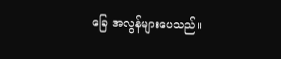ခြေ အလွန်များပေသည်။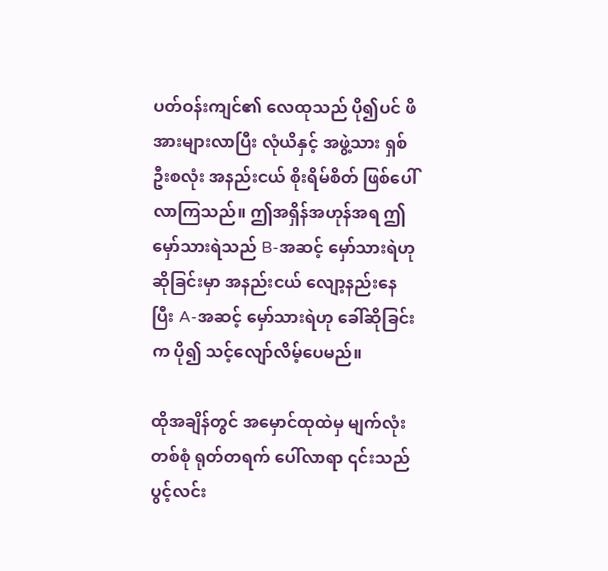ပတ်ဝန်းကျင်၏ လေထုသည် ပို၍ပင် ဖိအားများလာပြီး လုံယိနှင့် အဖွဲ့သား ရှစ်ဦးစလုံး အနည်းငယ် စိုးရိမ်စိတ် ဖြစ်ပေါ်လာကြသည်။ ဤအရှိန်အဟုန်အရ ဤမှော်သားရဲသည် B-အဆင့် မှော်သားရဲဟု ဆိုခြင်းမှာ အနည်းငယ် လျော့နည်းနေပြီး A-အဆင့် မှော်သားရဲဟု ခေါ်ဆိုခြင်းက ပို၍ သင့်လျော်လိမ့်ပေမည်။

ထိုအချိန်တွင် အမှောင်ထုထဲမှ မျက်လုံးတစ်စုံ ရုတ်တရက် ပေါ်လာရာ ၎င်းသည် ပွင့်လင်း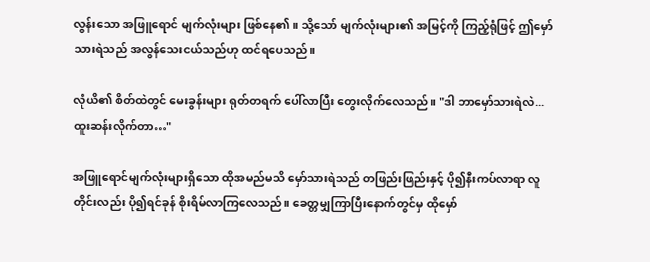လွန်းသော အဖြူရောင် မျက်လုံးများ ဖြစ်နေ၏။ သို့သော် မျက်လုံးများ၏ အမြင့်ကို ကြည့်ရုံဖြင့် ဤမှော်သားရဲသည် အလွန်သေးငယ်သည်ဟု ထင်ရပေသည်။

လုံယိ၏ စိတ်ထဲတွင် မေးခွန်းများ ရုတ်တရက် ပေါ်လာပြီး တွေးလိုက်လေသည်။ "ဒါ ဘာမှော်သားရဲလဲ... ထူးဆန်းလိုက်တာ…"

အဖြူရောင်မျက်လုံးများရှိသော ထိုအမည်မသိ မှော်သားရဲသည် တဖြည်းဖြည်းနှင့် ပို၍နီးကပ်လာရာ လူတိုင်းလည်း ပို၍ရင်ခုန် စိုးရိမ်လာကြလေသည်။ ခေတ္တမျှကြာပြီးနောက်တွင်မှ ထိုမှော်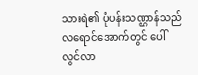သားရဲ၏ ပုံပန်းသဏ္ဌာန်သည် လရောင်အောက်တွင် ပေါ်လွင်လာ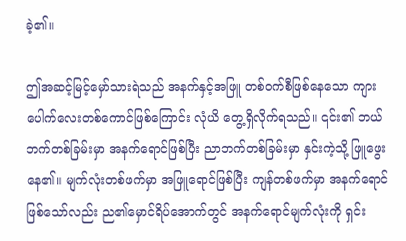ခဲ့၏။

ဤအဆင့်မြင့်မှော်သားရဲသည် အနက်နှင့်အဖြူ တစ်ဝက်စီဖြစ်နေသော ကျားပေါက်လေးတစ်ကောင်ဖြစ်ကြောင်း လုံယိ တွေ့ရှိလိုက်ရသည်။ ၎င်း၏ ဘယ်ဘက်တစ်ခြမ်းမှာ အနက်ရောင်ဖြစ်ပြီး ညာဘက်တစ်ခြမ်းမှာ နှင်းကဲ့သို့ ဖြူဖွေးနေ၏။ မျက်လုံးတစ်ဖက်မှာ အဖြူရောင်ဖြစ်ပြီး ကျန်တစ်ဖက်မှာ အနက်ရောင်ဖြစ်သော်လည်း ည၏မှောင်ရိပ်အောက်တွင် အနက်ရောင်မျက်လုံးကို ရှင်း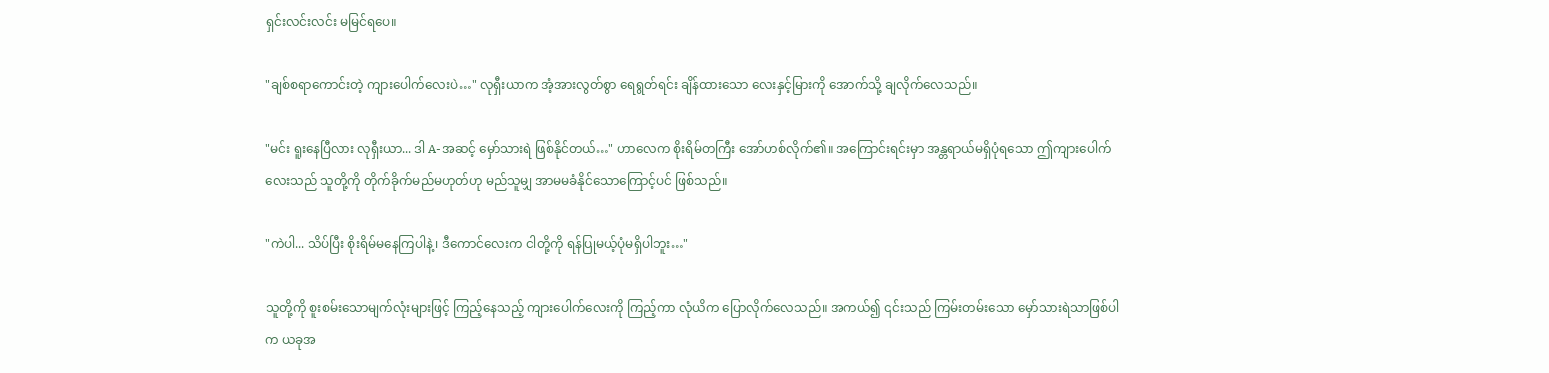ရှင်းလင်းလင်း မမြင်ရပေ။

"ချစ်စရာကောင်းတဲ့ ကျားပေါက်လေးပဲ…" လုရှီးယာက အံ့အားလွတ်စွာ ရေရွတ်ရင်း ချိန်ထားသော လေးနှင့်မြားကို အောက်သို့ ချလိုက်လေသည်။

"မင်း ရူးနေပြီလား လုရှီးယာ... ဒါ A-အဆင့် မှော်သားရဲ ဖြစ်နိုင်တယ်…" ဟာလေက စိုးရိမ်တကြီး အော်ဟစ်လိုက်၏။ အကြောင်းရင်းမှာ အန္တရာယ်မရှိပုံရသော ဤကျားပေါက်လေးသည် သူတို့ကို တိုက်ခိုက်မည်မဟုတ်ဟု မည်သူမျှ အာမမခံနိုင်သောကြောင့်ပင် ဖြစ်သည်။

"ကဲပါ... သိပ်ပြီး စိုးရိမ်မနေကြပါနဲ့၊ ဒီကောင်လေးက ငါတို့ကို ရန်ပြုမယ့်ပုံမရှိပါဘူး…"

သူတို့ကို စူးစမ်းသောမျက်လုံးများဖြင့် ကြည့်နေသည့် ကျားပေါက်လေးကို ကြည့်ကာ လုံယိက ပြောလိုက်လေသည်။ အကယ်၍ ၎င်းသည် ကြမ်းတမ်းသော မှော်သားရဲသာဖြစ်ပါက ယခုအ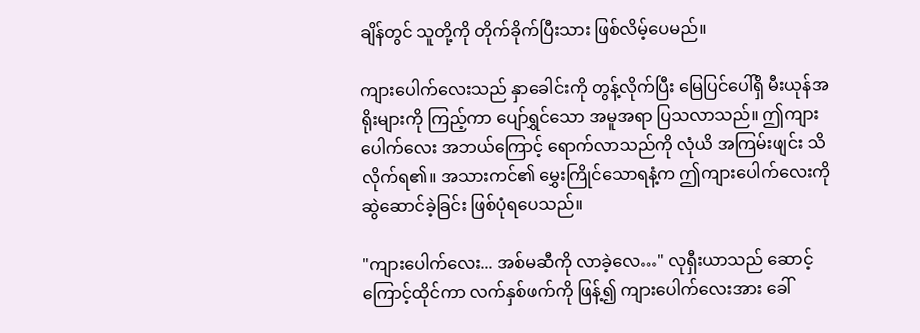ချိန်တွင် သူတို့ကို တိုက်ခိုက်ပြီးသား ဖြစ်လိမ့်ပေမည်။

ကျားပေါက်လေးသည် နှာခေါင်းကို တွန့်လိုက်ပြီး မြေပြင်ပေါ်ရှိ မီးယုန်အရိုးများကို ကြည့်ကာ ပျော်ရွှင်သော အမူအရာ ပြသလာသည်။ ဤကျားပေါက်လေး အဘယ်ကြောင့် ရောက်လာသည်ကို လုံယိ အကြမ်းဖျင်း သိလိုက်ရ၏။ အသားကင်၏ မွှေးကြိုင်သောရနံ့က ဤကျားပေါက်လေးကို ဆွဲဆောင်ခဲ့ခြင်း ဖြစ်ပုံရပေသည်။

"ကျားပေါက်လေး... အစ်မဆီကို လာခဲ့လေ…" လုရှီးယာသည် ဆောင့်ကြောင့်ထိုင်ကာ လက်နှစ်ဖက်ကို ဖြန့်၍ ကျားပေါက်လေးအား ခေါ်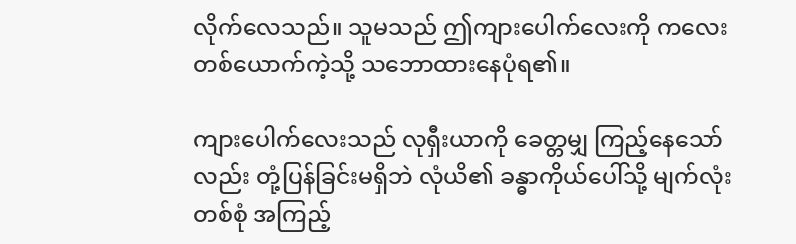လိုက်လေသည်။ သူမသည် ဤကျားပေါက်လေးကို ကလေးတစ်ယောက်ကဲ့သို့ သဘောထားနေပုံရ၏။

ကျားပေါက်လေးသည် လုရှီးယာကို ခေတ္တမျှ ကြည့်နေသော်လည်း တုံ့ပြန်ခြင်းမရှိဘဲ လုံယိ၏ ခန္ဓာကိုယ်ပေါ်သို့ မျက်လုံးတစ်စုံ အကြည့်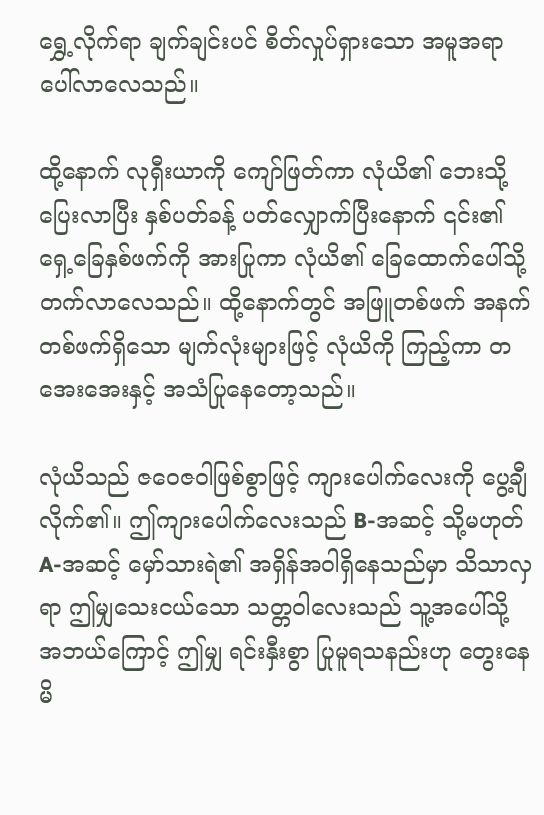ရွှေ့လိုက်ရာ ချက်ချင်းပင် စိတ်လှုပ်ရှားသော အမူအရာ ပေါ်လာလေသည်။

ထို့နောက် လုရှီးယာကို ကျော်ဖြတ်ကာ လုံယိ၏ ဘေးသို့ ပြေးလာပြီး နှစ်ပတ်ခန့် ပတ်လျှောက်ပြီးနောက် ၎င်း၏ ရှေ့ခြေနှစ်ဖက်ကို အားပြုကာ လုံယိ၏ ခြေထောက်ပေါ်သို့ တက်လာလေသည်။ ထို့နောက်တွင် အဖြူတစ်ဖက် အနက်တစ်ဖက်ရှိသော မျက်လုံးများဖြင့် လုံယိကို ကြည့်ကာ တအေးအေးနှင့် အသံပြုနေတော့သည်။

လုံယိသည် ဇဝေဇဝါဖြစ်စွာဖြင့် ကျားပေါက်လေးကို ပွေ့ချီလိုက်၏။ ဤကျားပေါက်လေးသည် B-အဆင့် သို့မဟုတ် A-အဆင့် မှော်သားရဲ၏ အရှိန်အဝါရှိနေသည်မှာ သိသာလှရာ ဤမျှသေးငယ်သော သတ္တဝါလေးသည် သူ့အပေါ်သို့ အဘယ်ကြောင့် ဤမျှ ရင်းနှီးစွာ ပြုမူရသနည်းဟု တွေးနေမိ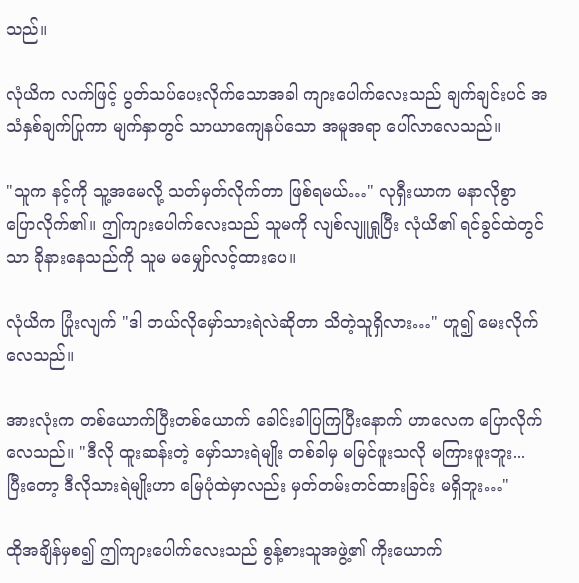သည်။

လုံယိက လက်ဖြင့် ပွတ်သပ်ပေးလိုက်သောအခါ ကျားပေါက်လေးသည် ချက်ချင်းပင် အသံနှစ်ချက်ပြုကာ မျက်နှာတွင် သာယာကျေနပ်သော အမူအရာ ပေါ်လာလေသည်။

"သူက နင့်ကို သူ့အမေလို့ သတ်မှတ်လိုက်တာ ဖြစ်ရမယ်…" လုရှီးယာက မနာလိုစွာ ပြောလိုက်၏။ ဤကျားပေါက်လေးသည် သူမကို လျစ်လျူရှုပြီး လုံယိ၏ ရင်ခွင်ထဲတွင်သာ ခိုနားနေသည်ကို သူမ မမျှော်လင့်ထားပေ။

လုံယိက ပြုံးလျက် "ဒါ ဘယ်လိုမှော်သားရဲလဲဆိုတာ သိတဲ့သူရှိလား…" ဟူ၍ မေးလိုက်လေသည်။

အားလုံးက တစ်ယောက်ပြီးတစ်ယောက် ခေါင်းခါပြကြပြီးနောက် ဟာလေက ပြောလိုက်လေသည်။ "ဒီလို ထူးဆန်းတဲ့ မှော်သားရဲမျိုး တစ်ခါမှ မမြင်ဖူးသလို မကြားဖူးဘူး... ပြီးတော့ ဒီလိုသားရဲမျိုးဟာ မြေပုံထဲမှာလည်း မှတ်တမ်းတင်ထားခြင်း မရှိဘူး…"

ထိုအချိန်မှစ၍ ဤကျားပေါက်လေးသည် စွန့်စားသူအဖွဲ့၏ ကိုးယောက်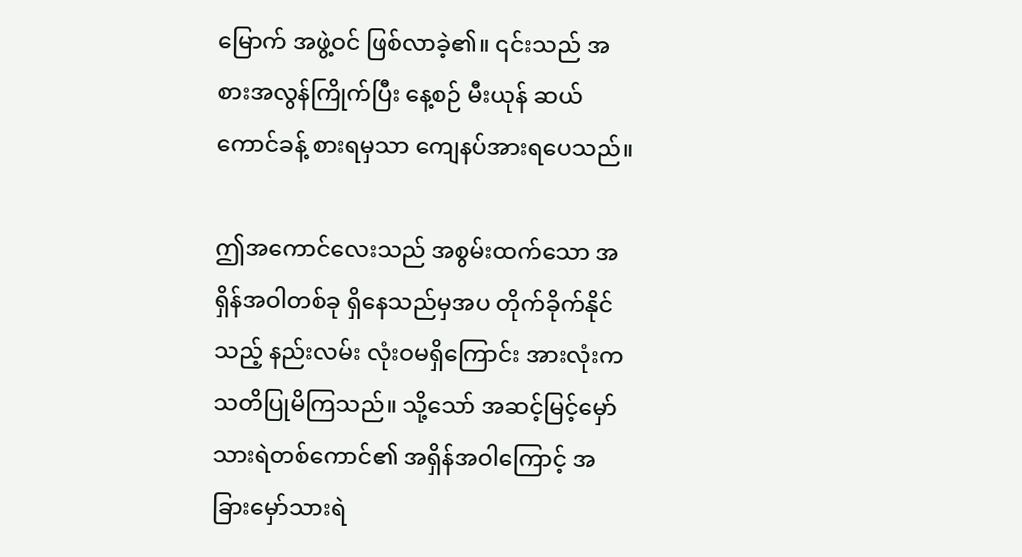မြောက် အဖွဲ့ဝင် ဖြစ်လာခဲ့၏။ ၎င်းသည် အစားအလွန်ကြိုက်ပြီး နေ့စဉ် မီးယုန် ဆယ်ကောင်ခန့် စားရမှသာ ကျေနပ်အားရပေသည်။

ဤအကောင်လေးသည် အစွမ်းထက်သော အရှိန်အဝါတစ်ခု ရှိနေသည်မှအပ တိုက်ခိုက်နိုင်သည့် နည်းလမ်း လုံးဝမရှိကြောင်း အားလုံးက သတိပြုမိကြသည်။ သို့သော် အဆင့်မြင့်မှော်သားရဲတစ်ကောင်၏ အရှိန်အဝါကြောင့် အခြားမှော်သားရဲ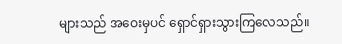များသည် အဝေးမှပင် ရှောင်ရှားသွားကြလေသည်။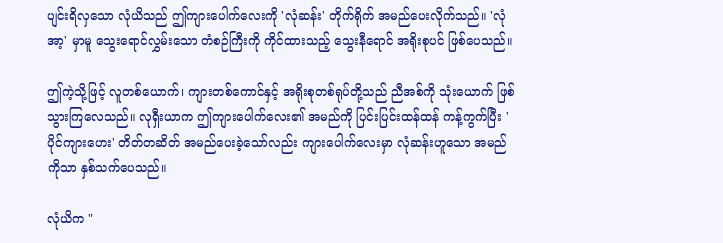ပျင်းရိလှသော လုံယိသည် ဤကျားပေါက်လေးကို 'လုံဆန်း' တိုက်ရိုက် အမည်ပေးလိုက်သည်။ 'လုံအာ့' မှာမူ သွေးရောင်လွှမ်းသော တံစဉ်ကြီးကို ကိုင်ထားသည့် သွေးနီရောင် အရိုးစုပင် ဖြစ်ပေသည်။

ဤကဲ့သို့ဖြင့် လူတစ်ယောက်၊ ကျားတစ်ကောင်နှင့် အရိုးစုတစ်ရုပ်တို့သည် ညီအစ်ကို သုံးယောက် ဖြစ်သွားကြလေသည်။ လုရှီးယာက ဤကျားပေါက်လေး၏ အမည်ကို ပြင်းပြင်းထန်ထန် ကန့်ကွက်ပြီး 'ပိုင်ကျားဟေး' တိတ်တဆိတ် အမည်ပေးခဲ့သော်လည်း ကျားပေါက်လေးမှာ လုံဆန်းဟူသော အမည်ကိုသာ နှစ်သက်ပေသည်။

လုံယိက "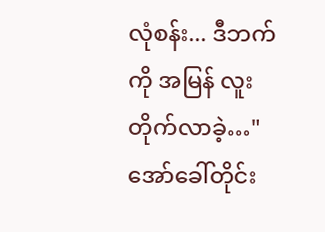လုံစန်း... ဒီဘက်ကို အမြန် လူးတိုက်လာခဲ့…" အော်ခေါ်တိုင်း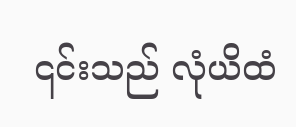၎င်းသည် လုံယိထံ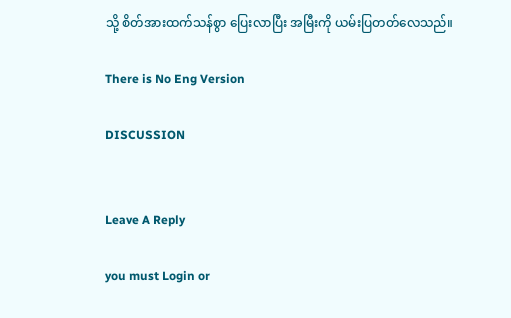သို့ စိတ်အားထက်သန်စွာ ပြေးလာပြီး အမြီးကို ယမ်းပြတတ်လေသည်။

There is No Eng Version

DISCUSSION


Leave A Reply

you must Login or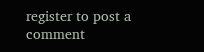register to post a comment